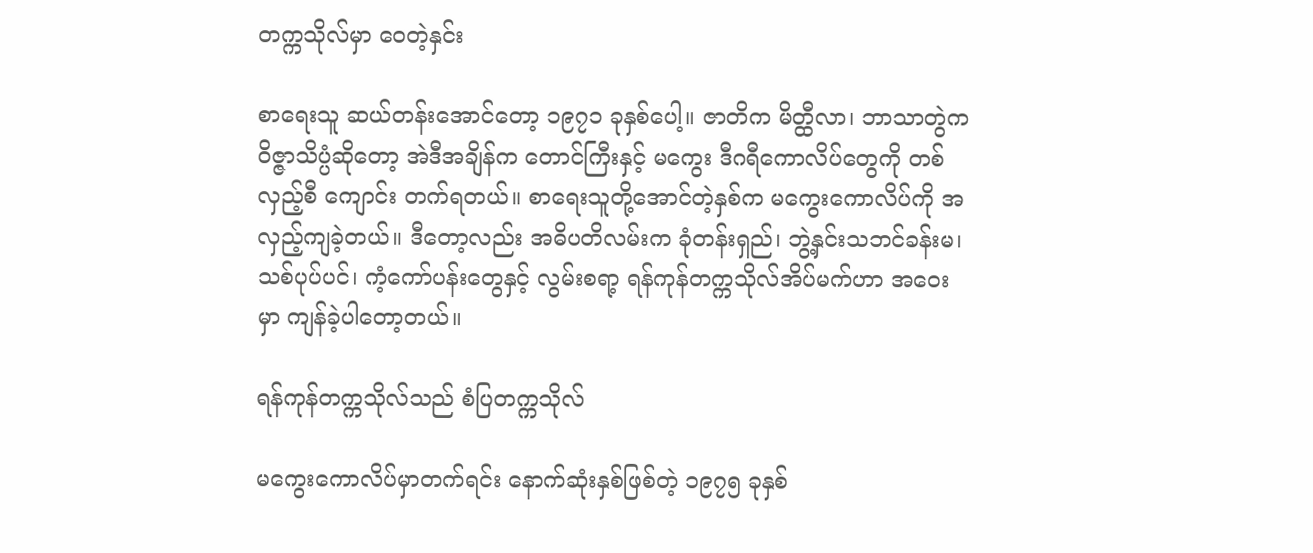တက္ကသိုလ်မှာ ဝေတဲ့နှင်း

စာရေးသူ ဆယ်တန်းအောင်တော့ ၁၉၇၁ ခုနှစ်ပေါ့။ ဇာတိက မိတ္ထီလာ၊ ဘာသာတွဲက ဝိဇ္ဇာသိပ္ပံဆိုတော့ အဲဒီအချိန်က တောင်ကြီးနှင့် မကွေး ဒီဂရီကောလိပ်တွေကို တစ်လှည့်စီ ကျောင်း တက်ရတယ်။ စာရေးသူတို့အောင်တဲ့နှစ်က မကွေးကောလိပ်ကို အလှည့်ကျခဲ့တယ်။ ဒီတော့လည်း အဓိပတိလမ်းက ခုံတန်းရှည်၊ ဘွဲ့နှင်းသဘင်ခန်းမ၊ သစ်ပုပ်ပင်၊ ကံ့ကော်ပန်းတွေနှင့် လွမ်းစရာ့ ရန်ကုန်တက္ကသိုလ်အိပ်မက်ဟာ အဝေးမှာ ကျန်ခဲ့ပါတော့တယ်။

ရန်ကုန်တက္ကသိုလ်သည် စံပြတက္ကသိုလ်

မကွေးကောလိပ်မှာတက်ရင်း နောက်ဆုံးနှစ်ဖြစ်တဲ့ ၁၉၇၅ ခုနှစ်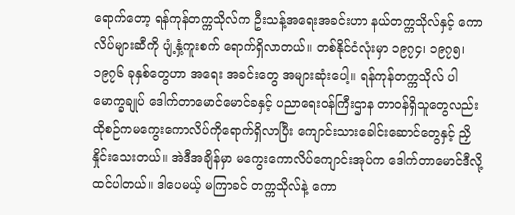ရောက်တော့ ရန်ကုန်တက္ကသိုလ်က ဦးသန့်အရေးအခင်းဟာ နယ်တက္ကသိုလ်နှင့် ကောလိပ်များဆီကို ပျံ့နှံ့ကူးစက် ရောက်ရှိလာတယ်။ တစ်နိုင်ငံလုံးမှာ ၁၉၇၄၊ ၁၉၇၅၊ ၁၉၇၆ ခုနှစ်တွေဟာ အရေး အခင်းတွေ အများဆုံးပေါ့။ ရန်ကုန်တက္ကသိုလ် ပါမောက္ခချုပ် ဒေါက်တာမောင်မောင်ခနှင့် ပညာရေးဝန်ကြီးဌာန တာဝန်ရှိသူတွေလည်း ထိုစဉ်ကမကွေးကောလိပ်ကိုရောက်ရှိလာပြီး ကျောင်းသားခေါင်းဆောင်တွေနှင့် ညှိနှိုင်းသေးတယ်။ အဲဒီအချိန်မှာ မကွေးကောလိပ်ကျောင်းအုပ်က ဒေါက်တာမောင်ဒီလို့ ထင်ပါတယ်။ ဒါပေမယ့် မကြာခင် တက္ကသိုလ်နဲ့ ကော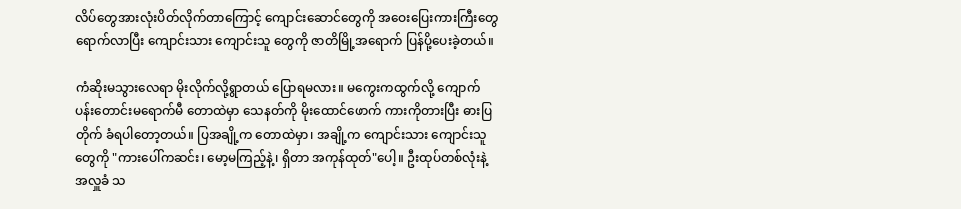လိပ်တွေအားလုံးပိတ်လိုက်တာကြောင့် ကျောင်းဆောင်တွေကို အဝေးပြေးကားကြီးတွေ ရောက်လာပြီး ကျောင်းသား ကျောင်းသူ တွေကို ဇာတိမြို့အရောက် ပြန်ပို့ပေးခဲ့တယ်။

ကံဆိုးမသွားလေရာ မိုးလိုက်လို့ရွာတယ် ပြောရမလား။ မကွေးကထွက်လို့ ကျောက်ပန်းတောင်းမရောက်မီ တောထဲမှာ သေနတ်ကို မိုးထောင်ဖောက် ကားကိုတားပြီး ဓားပြတိုက် ခံရပါတော့တယ်။ ပြအချို့က တောထဲမှာ၊ အချို့က ကျောင်းသား ကျောင်းသူတွေကို "ကားပေါ်ကဆင်း၊ မော့မကြည့်နဲ့၊ ရှိတာ အကုန်ထုတ်"ပေါ့။ ဦးထုပ်တစ်လုံးနဲ့ အလှူခံ သ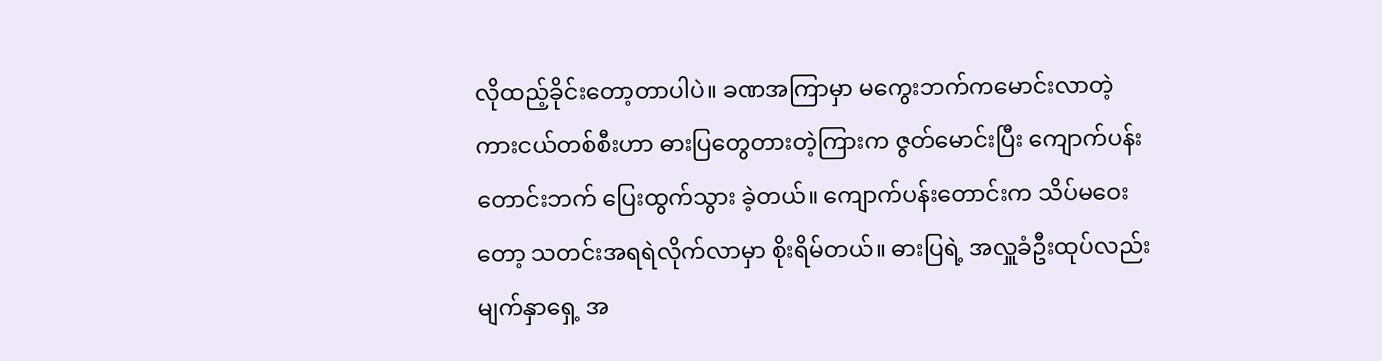လိုထည့်ခိုင်းတော့တာပါပဲ။ ခဏအကြာမှာ မကွေးဘက်ကမောင်းလာတဲ့ ကားငယ်တစ်စီးဟာ ဓားပြတွေတားတဲ့ကြားက ဇွတ်မောင်းပြီး ကျောက်ပန်းတောင်းဘက် ပြေးထွက်သွား ခဲ့တယ်။ ကျောက်ပန်းတောင်းက သိပ်မဝေးတော့ သတင်းအရရဲလိုက်လာမှာ စိုးရိမ်တယ်။ ဓားပြရဲ့ အလှူခံဦးထုပ်လည်း မျက်နှာရှေ့ အ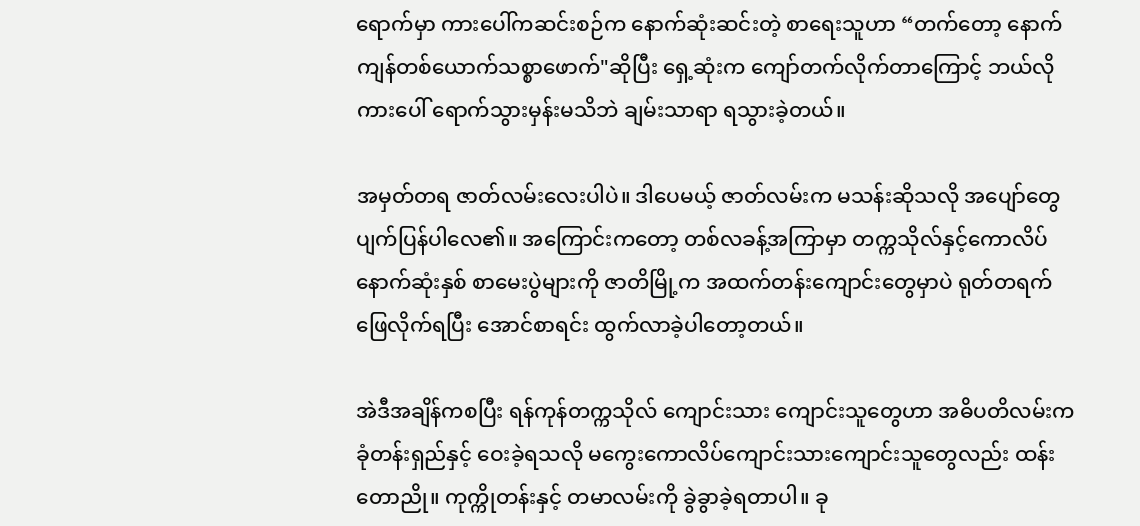ရောက်မှာ ကားပေါ်ကဆင်းစဉ်က နောက်ဆုံးဆင်းတဲ့ စာရေးသူဟာ “တက်တော့ နောက်ကျန်တစ်ယောက်သစ္စာဖောက်"ဆိုပြီး ရှေ့ဆုံးက ကျော်တက်လိုက်တာကြောင့် ဘယ်လိုကားပေါ် ရောက်သွားမှန်းမသိဘဲ ချမ်းသာရာ ရသွားခဲ့တယ်။

အမှတ်တရ ဇာတ်လမ်းလေးပါပဲ။ ဒါပေမယ့် ဇာတ်လမ်းက မသန်းဆိုသလို အပျော်တွေ ပျက်ပြန်ပါလေ၏။ အကြောင်းကတော့ တစ်လခန့်အကြာမှာ တက္ကသိုလ်နှင့်ကောလိပ် နောက်ဆုံးနှစ် စာမေးပွဲများကို ဇာတိမြို့က အထက်တန်းကျောင်းတွေမှာပဲ ရုတ်တရက် ဖြေလိုက်ရပြီး အောင်စာရင်း ထွက်လာခဲ့ပါတော့တယ်။

အဲဒီအချိန်ကစပြီး ရန်ကုန်တက္ကသိုလ် ကျောင်းသား ကျောင်းသူတွေဟာ အဓိပတိလမ်းက ခုံတန်းရှည်နှင့် ဝေးခဲ့ရသလို မကွေးကောလိပ်ကျောင်းသားကျောင်းသူတွေလည်း ထန်းတောညို။ ကုက္ကိုတန်းနှင့် တမာလမ်းကို ခွဲခွာခဲ့ရတာပါ။ ခု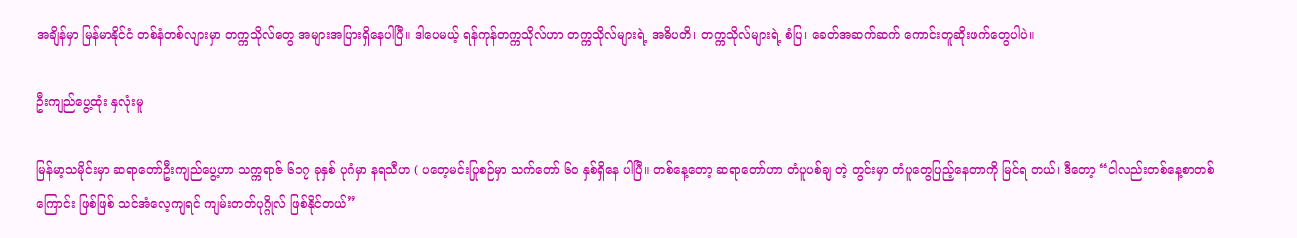အချိန်မှာ မြန်မာနိုင်ငံ တစ်နံတစ်လျားမှာ တက္ကသိုလ်တွေ အများအပြားရှိနေပါပြီ။ ဒါပေမယ့် ရန်ကုန်တက္ကသိုလ်ဟာ တက္ကသိုလ်များရဲ့ အဓိပတိ၊ တက္ကသိုလ်များရဲ့ စံပြ၊ ခေတ်အဆက်ဆက် ကောင်းတူဆိုးဖက်တွေပါပဲ။

ဦးကျည်ပွေ့ထုံး နှလုံးမူ

မြန်မာ့သမိုင်းမှာ ဆရာတော်ဦးကျည်ပွေ့ဟာ သက္ကရာဇ် ၆၁၇ ခုနှစ် ပုဂံမှာ နရသီဟ ( ပတေ့မင်းပြုစဉ်မှာ သက်တော် ၆၀ နှစ်ရှိနေ ပါပြီ။ တစ်နေ့တော့ ဆရာတော်ဟာ တံပူပစ်ချ တဲ့ တွင်းမှာ တံပူတွေပြည့်နေတာကို မြင်ရ တယ်၊ ဒီတော့ “ငါလည်းတစ်နေ့စာတစ်ကြောင်း ဖြစ်ဖြစ် သင်အံလေ့ကျရင် ကျမ်းတတ်ပုဂ္ဂိုလ် ဖြစ်နိုင်တယ်”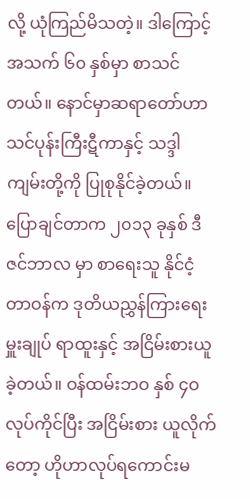လို့ ယုံကြည်မိသတဲ့။ ဒါကြောင့် အသက် ၆၀ နှစ်မှာ စာသင်တယ်။ နောင်မှာဆရာတော်ဟာ သင်ပုန်းကြီးဋီကာနှင့် သဒ္ဒါကျမ်းတို့ကို ပြုစုနိုင်ခဲ့တယ်။ ပြောချင်တာက ၂၀၁၃ ခုနှစ် ဒီဇင်ဘာလ မှာ စာရေးသူ နိုင်ငံ့တာဝန်က ဒုတိယညွှန်ကြားရေးမှူးချုပ် ရာထူးနှင့် အငြိမ်းစားယူခဲ့တယ်။ ဝန်ထမ်းဘဝ နှစ် ၄ဝ လုပ်ကိုင်ပြီး အငြိမ်းစား ယူလိုက်တော့ ဟိုဟာလုပ်ရကောင်းမ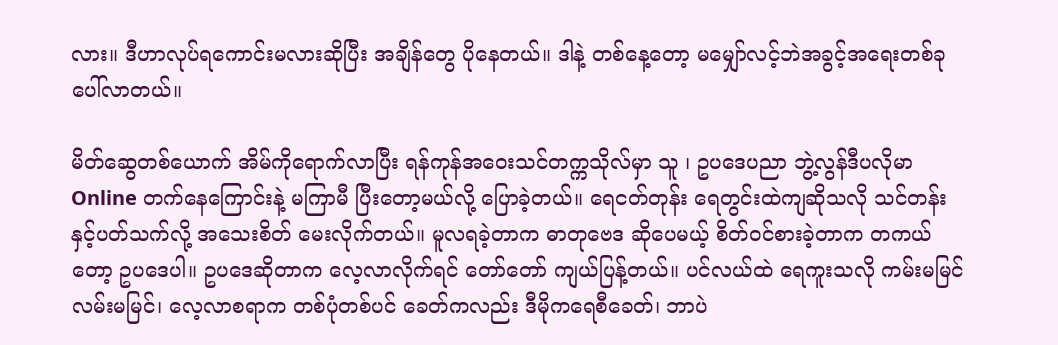လား။ ဒီဟာလုပ်ရကောင်းမလားဆိုပြီး အချိန်တွေ ပိုနေတယ်။ ဒါနဲ့ တစ်နေ့တော့ မမျှော်လင့်ဘဲအခွင့်အရေးတစ်ခုပေါ်လာတယ်။

မိတ်ဆွေတစ်ယောက် အိမ်ကိုရောက်လာပြီး ရန်ကုန်အဝေးသင်တက္ကသိုလ်မှာ သူ ၊ ဥပဒေပညာ ဘွဲ့လွန်ဒီပလိုမာ Online တက်နေကြောင်းနဲ့ မကြာမီ ပြီးတော့မယ်လို့ ပြောခဲ့တယ်။ ရေငတ်တုန်း ရေတွင်းထဲကျဆိုသလို သင်တန်းနှင့်ပတ်သက်လို့ အသေးစိတ် မေးလိုက်တယ်။ မူလရခဲ့တာက ဓာတုဗေဒ ဆိုပေမယ့် စိတ်ဝင်စားခဲ့တာက တကယ်တော့ ဥပဒေပါ။ ဥပဒေဆိုတာက လေ့လာလိုက်ရင် တော်တော် ကျယ်ပြန့်တယ်။ ပင်လယ်ထဲ ရေကူးသလို ကမ်းမမြင် လမ်းမမြင်၊ လေ့လာစရာက တစ်ပုံတစ်ပင် ခေတ်ကလည်း ဒီမိုကရေစီခေတ်၊ ဘာပဲ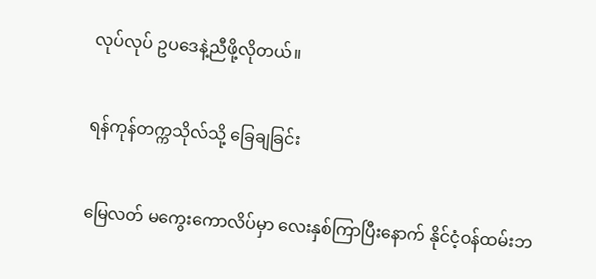လုပ်လုပ် ဥပဒေနဲ့ညီဖို့လိုတယ်။

ရန်ကုန်တက္ကသိုလ်သို့ ခြေချခြင်း

မြေလတ် မကွေးကောလိပ်မှာ လေးနှစ်ကြာပြီးနောက် နိုင်ငံ့ဝန်ထမ်းဘ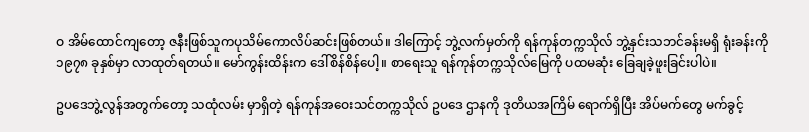ဝ အိမ်ထောင်ကျတော့ ဇနီးဖြစ်သူကပုသိမ်ကောလိပ်ဆင်းဖြစ်တယ်။ ဒါကြောင့် ဘွဲ့လက်မှတ်ကို ရန်ကုန်တက္ကသိုလ် ဘွဲ့နှင်းသဘင်ခန်းမရှိ ရုံးခန်းကို ၁၉၇၈ ခုနှစ်မှာ လာထုတ်ရတယ်။ မော်ကွန်းထိန်းက ဒေါ်စိန်စိန်ပေါ့။ စာရေးသူ ရန်ကုန်တက္ကသိုလ်မြေကို ပထမဆုံး ခြေချခဲ့ဖူးခြင်းပါပဲ။

ဥပဒေဘွဲ့လွန်အတွက်တော့ သထုံလမ်း မှာရှိတဲ့ ရန်ကုန်အဝေးသင်တက္ကသိုလ် ဥပဒေ ဌာနကို ဒုတိယအကြိမ် ရောက်ရှိပြီး အိပ်မက်တွေ မက်ခွင့်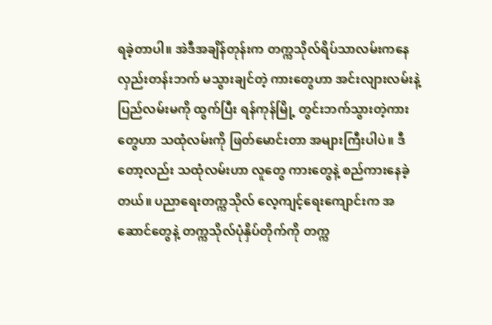ရခဲ့တာပါ။ အဲဒီအချိန်တုန်းက တက္ကသိုလ်ရိပ်သာလမ်းကနေ လှည်းတန်းဘက် မသွားချင်တဲ့ ကားတွေဟာ အင်းလျားလမ်းနဲ့ ပြည်လမ်းမကို ထွက်ပြီး ရန်ကုန်မြို့ တွင်းဘက်သွားတဲ့ကားတွေဟာ သထုံလမ်းကို ဖြတ်မောင်းတာ အများကြီးပါပဲ။ ဒီတော့လည်း သထုံလမ်းဟာ လူတွေ ကားတွေနဲ့ စည်ကားနေခဲ့တယ်။ ပညာရေးတက္ကသိုလ် လေ့ကျင့်ရေးကျောင်းက အဆောင်တွေနဲ့ တက္ကသိုလ်ပုံနှိပ်တိုက်ကို တက္က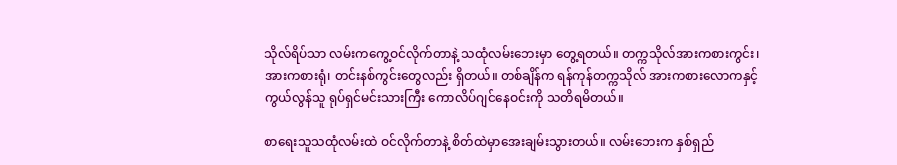သိုလ်ရိပ်သာ လမ်းကကွေ့ဝင်လိုက်တာနဲ့ သထုံလမ်းဘေးမှာ တွေ့ရတယ်။ တက္ကသိုလ်အားကစားကွင်း၊ အားကစားရုံ၊ တင်းနစ်ကွင်းတွေလည်း ရှိတယ်။ တစ်ချိန်က ရန်ကုန်တက္ကသိုလ် အားကစားလောကနှင့် ကွယ်လွန်သူ ရုပ်ရှင်မင်းသားကြီး ကောလိပ်ဂျင်နေဝင်းကို သတိရမိတယ်။

စာရေးသူသထုံလမ်းထဲ ဝင်လိုက်တာနဲ့ စိတ်ထဲမှာအေးချမ်းသွားတယ်။ လမ်းဘေးက နှစ်ရှည်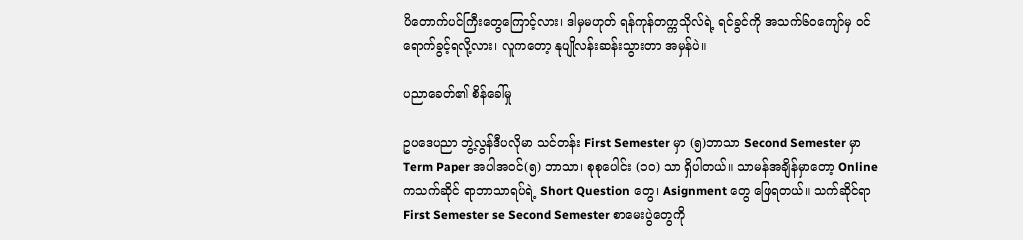ပိတောက်ပင်ကြီးတွေကြောင့်လား၊ ဒါမှမဟုတ် ရန်ကုန်တက္ကသိုလ်ရဲ့ ရင်ခွင်ကို အသက်၆၀ကျော်မှ ဝင်ရောက်ခွင့်ရလို့လား၊ လူကတော့ နုပျိုလန်းဆန်းသွားတာ အမှန်ပဲ။

ပညာခေတ်၏ စိန်ခေါ်မှု

ဥပဒေပညာ ဘွဲ့လွန်ဒီပလိုမာ သင်တန်း First Semester မှာ (၅)ဘာသာ Second Semester မှာ Term Paper အပါအဝင်(၅) ဘာသာ၊ စုစုပေါင်း (၁၀) သာ ရှိပါတယ်။ သာမန်အချိန်မှာတော့ Online ကသက်ဆိုင် ရာဘာသာရပ်ရဲ့ Short Question တွေ၊ Asignment တွေ ဖြေရတယ်။ သက်ဆိုင်ရာ First Semester se Second Semester စာမေးပွဲတွေကို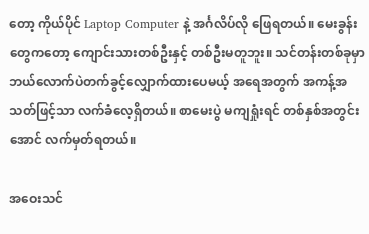တော့ ကိုယ်ပိုင် Laptop Computer နဲ့ အင်္ဂလိပ်လို ဖြေရတယ်။ မေးခွန်းတွေကတော့ ကျောင်းသားတစ်ဦးနှင့် တစ်ဦးမတူဘူး။ သင်တန်းတစ်ခုမှာ ဘယ်လောက်ပဲတက်ခွင့်လျှောက်ထားပေမယ့် အရေအတွက် အကန့်အသတ်ဖြင့်သာ လက်ခံလေ့ရှိတယ်။ စာမေးပွဲ မကျရှုံးရင် တစ်နှစ်အတွင်း အောင် လက်မှတ်ရတယ်။

အဝေးသင်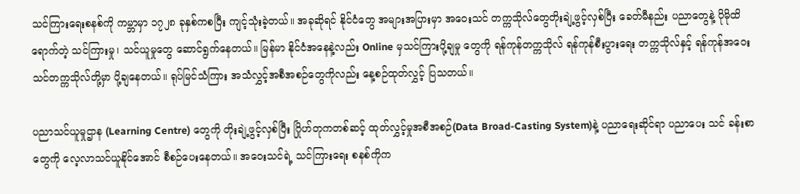သင်ကြားရေးစနစ်ကို ကမ္ဘာမှာ ၁၇၂၈ ခုနှစ်ကစပြီး ကျင့်သုံးခဲ့တယ်။ အခုဆိုရင် နိုင်ငံတွေ အများအပြားမှာ အဝေးသင် တက္ကသိုလ်တွေတိုးချဲ့ဖွင့်လှစ်ပြီး ခေတ်မီနည်း ပညာတွေနဲ့ ပိုမိုထိရောက်တဲ့ သင်ကြားမှု၊ သင်ယူမှုတွေ ဆောင်ရွက်နေတယ်။ မြန်မာ နိုင်ငံအနေနဲ့လည်း Online မှသင်ကြားပို့ချမှု တွေကို ရန်ကုန်တက္ကသိုလ် ရန်ကုန်စီးပွားရေး တက္ကသိုလ်နှင့် ရန်ကုန်အဝေးသင်တက္ကသိုလ်တို့မှာ ပို့ချနေတယ်။ ရုပ်မြင်သံကြား အသံလွှင့်အစီအစဉ်တွေကိုလည်း နေ့စဉ်ထုတ်လွှင့် ပြသတယ်။

ပညာသင်ယူမှုဌာန (Learning Centre) တွေကို တိုးချဲ့ဖွင့်လှစ်ပြီး ဂြိုဟ်တုကတစ်ဆင့် ထုတ်လွှင့်မှုအစီအစဉ်(Data Broad-Casting System)နဲ့ ပညာရေးဆိုင်ရာ ပညာပေး သင် ခန်းစာတွေကို လေ့လာသင်ယူနိုင်အောင် စီစဉ်ပေးနေတယ်။ အဝေးသင်ရဲ့ သင်ကြားရေး စနစ်ကိုက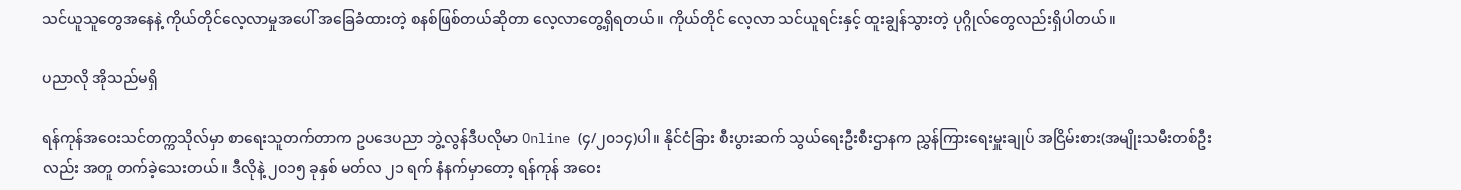သင်ယူသူတွေအနေနဲ့ ကိုယ်တိုင်လေ့လာမှုအပေါ် အခြေခံထားတဲ့ စနစ်ဖြစ်တယ်ဆိုတာ လေ့လာတွေ့ရှိရတယ်။ ကိုယ်တိုင် လေ့လာ သင်ယူရင်းနှင့် ထူးချွန်သွားတဲ့ ပုဂ္ဂိုလ်တွေလည်းရှိပါတယ်။

ပညာလို အိုသည်မရှိ

ရန်ကုန်အဝေးသင်တက္ကသိုလ်မှာ စာရေးသူတက်တာက ဥပဒေပညာ ဘွဲ့လွန်ဒီပလိုမာ Online (၄/၂၀၁၄)ပါ။ နိုင်ငံခြား စီးပွားဆက် သွယ်ရေးဦးစီးဌာနက ညွှန်ကြားရေးမှူးချုပ် အငြိမ်းစား(အမျိုးသမီးတစ်ဦးလည်း အတူ တက်ခဲ့သေးတယ်။ ဒီလိုနဲ့ ၂၀၁၅ ခုနှစ် မတ်လ ၂၁ ရက် နံနက်မှာတော့ ရန်ကုန် အဝေး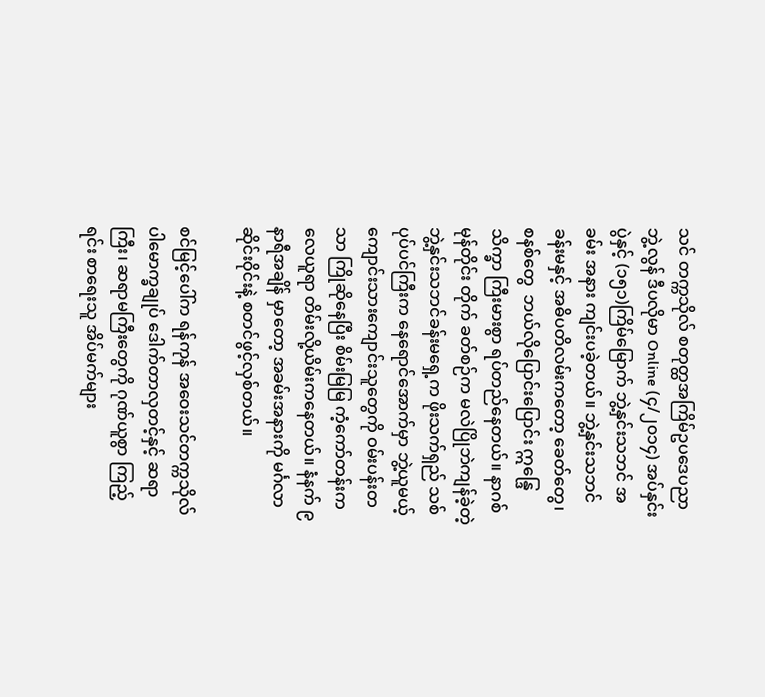သင် တက္ကသိုလ် စတုတ္ထအကြိမ်ဥပဒေပညာဘွဲ့လွန် ဒီပလိုမာ Online (၄/၂၀၁၄) အပ်နှင်းပွဲနှင့် (၁၅၁)ကြိမ်မြောက် ဘွဲ့နှင်းသဘင် အခမ်း အနား ကျင်းပခဲ့တယ်။ ဘွဲ့နှင်းသဘင်ခန်းမနှင့် အဓိပတိလမ်းကတော့ ခေတ်တွေ၊ စနစ်တွေ  ဘယ်လိုပြောင်းပြောင်း ဣန္ဒြေသိက္ခာ ကြီးမားစွာ ရပ်တည်နေတယ်။ နာဂစ်မုန်တိုင်း တိုက် ခတ်စဉ်က မလဲပြိုဘဲကျန်ခဲ့တဲ့ ဘွဲ့နှင်းသဘင်ခန်းမရှေ့က ဖိုးသက်ရှည် သစ်ပုပ်ပင်ကြီးက နေရောင်အောက်မှာ ဘွဲ့ယူမယ့် ကျောင်းသားကျောင်းသူတွေကို ဝမ်းပန်းတသာ ကြိုဆိုနေပြီး စိမ်းမြမြ ကံ့ကော်တန်းက လေယူရာ တိမ်းလို့ယိမ်းကနေတယ်။ နံနက် ၉နာရီအချိန် မှာတော့ အခမ်းအနားကို မင်္ဂလာဆိုင်းဝိုင်းနဲ့ စတင်ဖွင့်လှစ်တယ်။

စင်မြင့်ပေါ်က ရန်ကုန် အဝေးသင်တက္ကသိုလ် ပါမောက္ခချုပ် ဒေါက်တာလှတင့်နှင့် ဆရာကြီး၊ ဆရာမကြီးတွေကို ဂုဏ်ယူစွာ ကြည့်ရင်း စာရေးသူ အိပ်မက်များ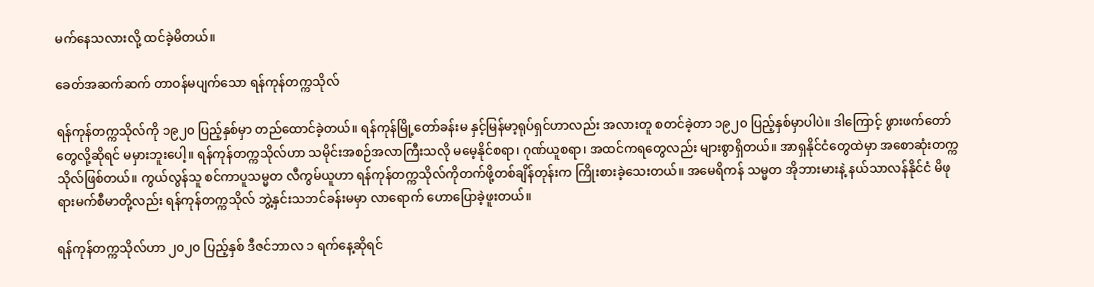မက်နေသလားလို့ ထင်ခဲ့မိတယ်။

ခေတ်အဆက်ဆက် တာဝန်မပျက်သော ရန်ကုန်တက္ကသိုလ်

ရန်ကုန်တက္ကသိုလ်ကို ၁၉၂၀ ပြည့်နှစ်မှာ တည်ထောင်ခဲ့တယ်။ ရန်ကုန်မြို့တော်ခန်းမ နှင့်မြန်မာ့ရုပ်ရှင်ဟာလည်း အလားတူ စတင်ခဲ့တာ ၁၉၂၀ ပြည့်နှစ်မှာပါပဲ။ ဒါကြောင့် ဖွားဖက်တော်တွေလို့ဆိုရင် မမှားဘူးပေါ့။ ရန်ကုန်တက္ကသိုလ်ဟာ သမိုင်းအစဉ်အလာကြီးသလို မမေ့နိုင်စရာ၊ ဂုဏ်ယူစရာ၊ အထင်ကရတွေလည်း များစွာရှိတယ်။ အာရှနိုင်ငံတွေထဲမှာ အစောဆုံးတက္ကသိုလ်ဖြစ်တယ်။ ကွယ်လွန်သူ စင်ကာပူသမ္မတ လီကွမ်ယူဟာ ရန်ကုန်တက္ကသိုလ်ကိုတက်ဖို့တစ်ချိန်တုန်းက ကြိုးစားခဲ့သေးတယ်။ အမေရိကန် သမ္မတ အိုဘားမားနဲ့ နယ်သာလန်နိုင်ငံ မိဖုရားမက်စီမာတို့လည်း ရန်ကုန်တက္ကသိုလ် ဘွဲ့နှင်းသဘင်ခန်းမမှာ လာရောက် ဟောပြောခဲ့ဖူးတယ်။

ရန်ကုန်တက္ကသိုလ်ဟာ ၂၀၂၀ ပြည့်နှစ် ဒီဇင်ဘာလ ၁ ရက်နေ့ဆိုရင်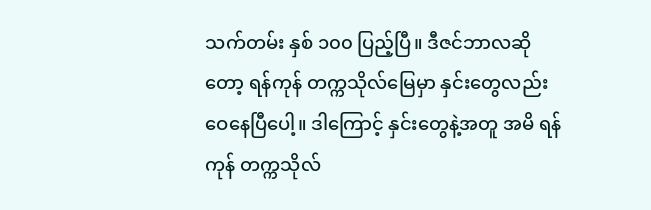သက်တမ်း နှစ် ၁၀၀ ပြည့်ပြီ။ ဒီဇင်ဘာလဆိုတော့ ရန်ကုန် တက္ကသိုလ်မြေမှာ နှင်းတွေလည်း ဝေနေပြီပေါ့။ ဒါကြောင့် နှင်းတွေနဲ့အတူ အမိ ရန်ကုန် တက္ကသိုလ်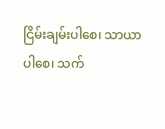ငြိမ်းချမ်းပါစေ၊ သာယာပါစေ၊ သက်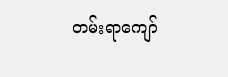တမ်းရာကျော်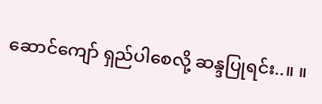ဆောင်ကျော် ရှည်ပါစေလို့ ဆန္ဒပြုရင်း..။ ။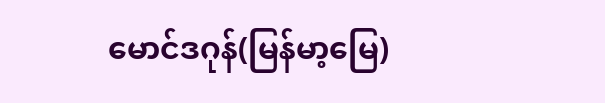မောင်ဒဂုန်(မြန်မာ့မြေ)